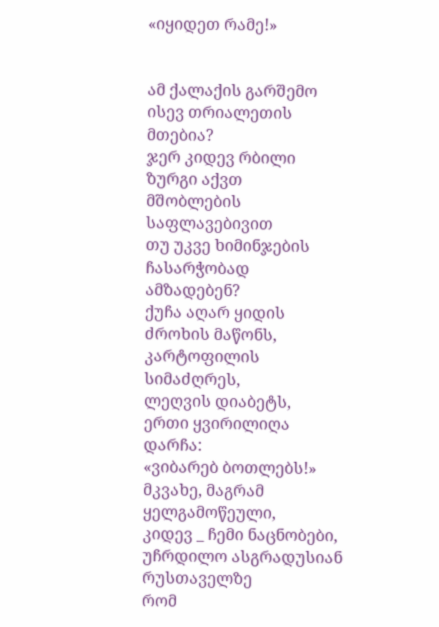«იყიდეთ რამე!»


ამ ქალაქის გარშემო
ისევ თრიალეთის მთებია?
ჯერ კიდევ რბილი ზურგი აქვთ
მშობლების საფლავებივით
თუ უკვე ხიმინჯების
ჩასარჭობად ამზადებენ?
ქუჩა აღარ ყიდის
ძროხის მაწონს, კარტოფილის სიმაძღრეს,
ლეღვის დიაბეტს,
ერთი ყვირილიღა დარჩა:
«ვიბარებ ბოთლებს!»
მკვახე, მაგრამ ყელგამოწეული,
კიდევ _ ჩემი ნაცნობები,
უჩრდილო ასგრადუსიან რუსთაველზე
რომ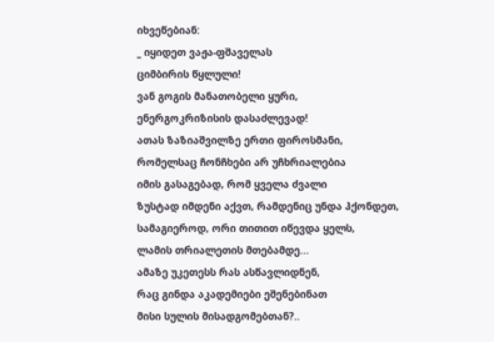იხვეწებიან:
_ იყიდეთ ვაჟა-ფშაველას
ციმბირის წყლული!
ვან გოგის მანათობელი ყური,
ენერგოკრიზისის დასაძლევად!
ათას ზაზიაშვილზე ერთი ფიროსმანი,
რომელსაც ჩონჩხები არ უჩხრიალებია
იმის გასაგებად, რომ ყველა ძვალი
ზუსტად იმდენი აქვთ, რამდენიც უნდა ჰქონდეთ,
სამაგიეროდ, ორი თითით იწევდა ყელს,
ლამის თრიალეთის მთებამდე...
ამაზე უკეთესს რას ასწავლიდნენ,
რაც გინდა აკადემიები ეშენებინათ
მისი სულის მისადგომებთან?..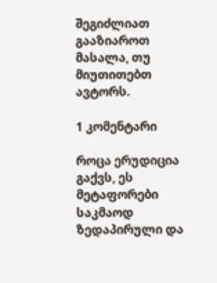შეგიძლიათ გააზიაროთ მასალა, თუ მიუთითებთ ავტორს.

1 კომენტარი

როცა ერუდიცია გაქვს, ეს მეტაფორები საკმაოდ ზედაპირული და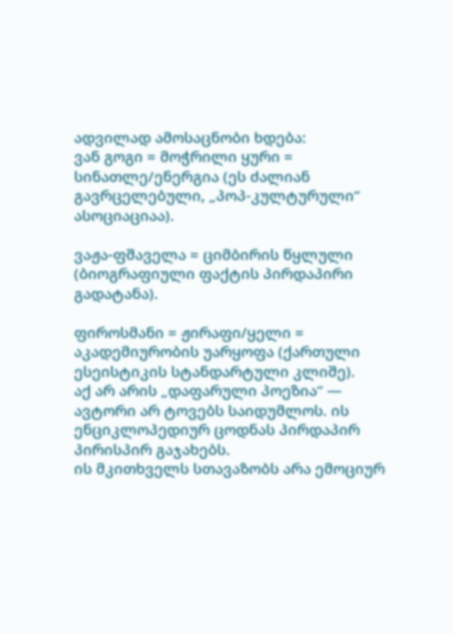ადვილად ამოსაცნობი ხდება:
ვან გოგი = მოჭრილი ყური = სინათლე/ენერგია (ეს ძალიან გავრცელებული, „პოპ-კულტურული“ ასოციაციაა).

ვაჟა-ფშაველა = ციმბირის წყლული (ბიოგრაფიული ფაქტის პირდაპირი გადატანა).

ფიროსმანი = ჟირაფი/ყელი = აკადემიურობის უარყოფა (ქართული ესეისტიკის სტანდარტული კლიშე).
აქ არ არის „დაფარული პოეზია“ — ავტორი არ ტოვებს საიდუმლოს. ის ენციკლოპედიურ ცოდნას პირდაპირ პირისპირ გაჯახებს.
ის მკითხველს სთავაზობს არა ემოციურ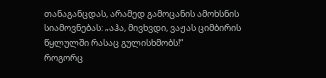თანაგანცდას, არამედ გამოცანის ამოხსნის სიამოვნებას: „აჰა, მივხვდი, ვაჟას ციმბირის წყლულში რასაც გულისხმობს!“
როგორც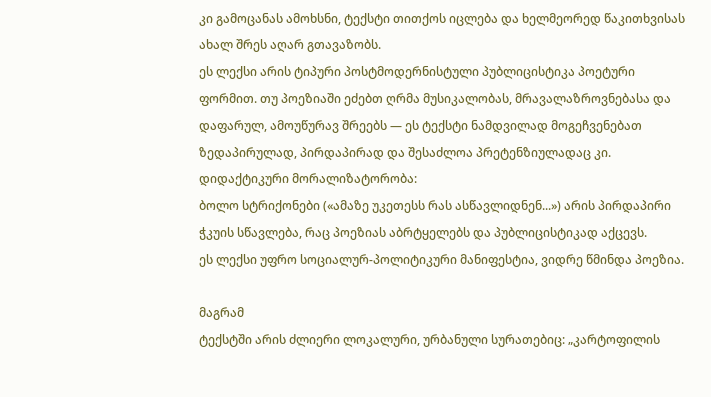კი გამოცანას ამოხსნი, ტექსტი თითქოს იცლება და ხელმეორედ წაკითხვისას ახალ შრეს აღარ გთავაზობს.
ეს ლექსი არის ტიპური პოსტმოდერნისტული პუბლიცისტიკა პოეტური ფორმით. თუ პოეზიაში ეძებთ ღრმა მუსიკალობას, მრავალაზროვნებასა და დაფარულ, ამოუწურავ შრეებს — ეს ტექსტი ნამდვილად მოგეჩვენებათ ზედაპირულად, პირდაპირად და შესაძლოა პრეტენზიულადაც კი.
დიდაქტიკური მორალიზატორობა:
ბოლო სტრიქონები («ამაზე უკეთესს რას ასწავლიდნენ...») არის პირდაპირი ჭკუის სწავლება, რაც პოეზიას აბრტყელებს და პუბლიცისტიკად აქცევს.
ეს ლექსი უფრო სოციალურ-პოლიტიკური მანიფესტია, ვიდრე წმინდა პოეზია.

მაგრამ
ტექსტში არის ძლიერი ლოკალური, ურბანული სურათებიც: „კარტოფილის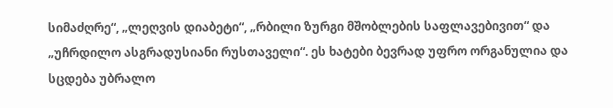სიმაძღრე“, „ლეღვის დიაბეტი“, „რბილი ზურგი მშობლების საფლავებივით“ და
„უჩრდილო ასგრადუსიანი რუსთაველი“. ეს ხატები ბევრად უფრო ორგანულია და
სცდება უბრალო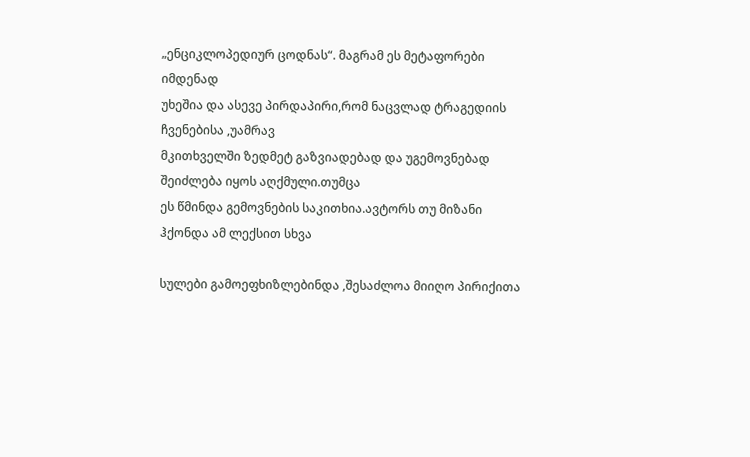„ენციკლოპედიურ ცოდნას“. მაგრამ ეს მეტაფორები იმდენად
უხეშია და ასევე პირდაპირი,რომ ნაცვლად ტრაგედიის ჩვენებისა ,უამრავ
მკითხველში ზედმეტ გაზვიადებად და უგემოვნებად შეიძლება იყოს აღქმული.თუმცა
ეს წმინდა გემოვნების საკითხია.ავტორს თუ მიზანი ჰქონდა ამ ლექსით სხვა

სულები გამოეფხიზლებინდა ,შესაძლოა მიიღო პირიქითა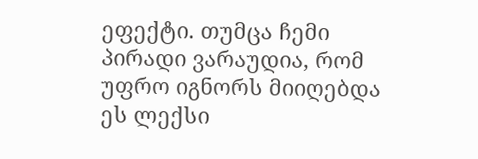ეფექტი. თუმცა ჩემი
პირადი ვარაუდია, რომ უფრო იგნორს მიიღებდა ეს ლექსი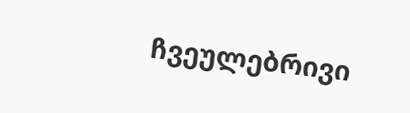ჩვეულებრივი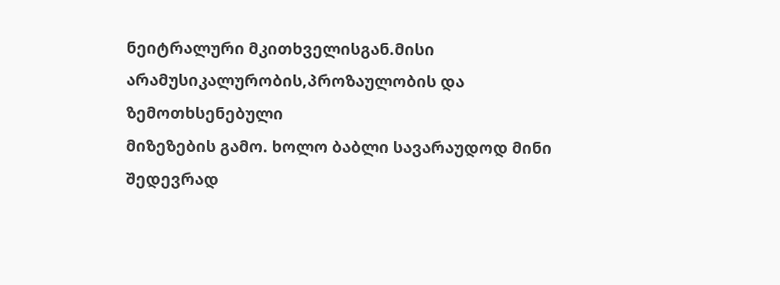ნეიტრალური მკითხველისგან.მისი არამუსიკალურობის,პროზაულობის და ზემოთხსენებული
მიზეზების გამო. ხოლო ბაბლი სავარაუდოდ მინი შედევრად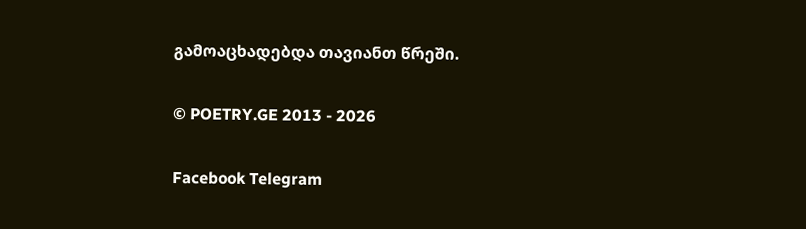გამოაცხადებდა თავიანთ წრეში.

© POETRY.GE 2013 - 2026

Facebook Telegram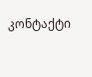კონტაქტი